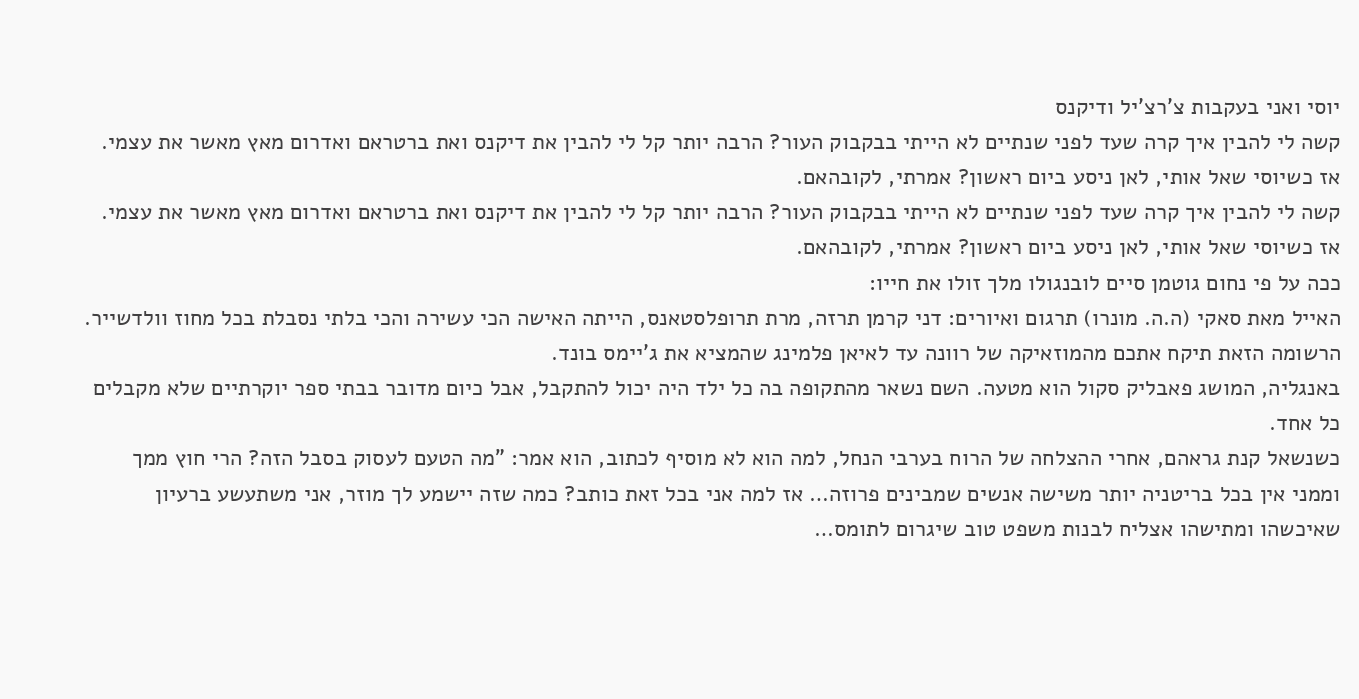יוסי ואני בעקבות צ'רצ'יל ודיקנס
קשה לי להבין איך קרה שעד לפני שנתיים לא הייתי בבקבוק העור? הרבה יותר קל לי להבין את דיקנס ואת ברטראם ואדרום מאץ מאשר את עצמי.
אז כשיוסי שאל אותי, לאן ניסע ביום ראשון? אמרתי, לקובהאם.
קשה לי להבין איך קרה שעד לפני שנתיים לא הייתי בבקבוק העור? הרבה יותר קל לי להבין את דיקנס ואת ברטראם ואדרום מאץ מאשר את עצמי.
אז כשיוסי שאל אותי, לאן ניסע ביום ראשון? אמרתי, לקובהאם.
ככה על פי נחום גוטמן סיים לובנגולו מלך זולו את חייו:
האייל מאת סאקי (ה.ה. מונרו) תרגום ואיורים: דני קרמן תרזה, מרת תרופלסטאנס, הייתה האישה הכי עשירה והכי בלתי נסבלת בכל מחוז וולדשייר.
הרשומה הזאת תיקח אתכם מהמוזאיקה של רוונה עד לאיאן פלמינג שהמציא את ג'יימס בונד.
באנגליה, המושג פאבליק סקול הוא מטעה. השם נשאר מהתקופה בה כל ילד היה יכול להתקבל, אבל כיום מדובר בבתי ספר יוקרתיים שלא מקבלים כל אחד.
כשנשאל קנת גראהם, אחרי ההצלחה של הרוח בערבי הנחל, למה הוא לא מוסיף לכתוב, הוא אמר: "מה הטעם לעסוק בסבל הזה? הרי חוץ ממך וממני אין בכל בריטניה יותר משישה אנשים שמבינים פרוזה… אז למה אני בכל זאת כותב? כמה שזה יישמע לך מוזר, אני משתעשע ברעיון שאיכשהו ומתישהו אצליח לבנות משפט טוב שיגרום לתומס…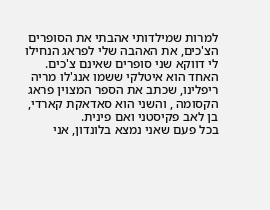למרות שמילדותי אהבתי את הסופרים הצ'כים, את האהבה שלי לפראג הנחילו לי דווקא שני סופרים שאינם צ'כים. האחד הוא איטלקי ששמו אנג'לו מריה ריפלינו, שכתב את הספר המצוין פראג הקסומה , והשני הוא סאדאקת קארדי, בן לאב פקיסטני ואם פינית.
בכל פעם שאני נמצא בלונדון, אני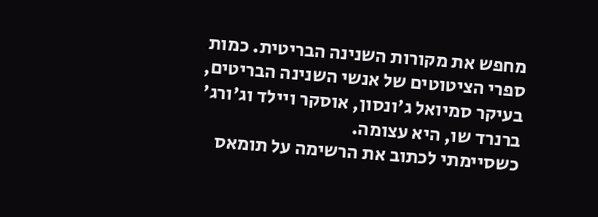מחפש את מקורות השנינה הבריטית. כמות ספרי הציטוטים של אנשי השנינה הבריטים, בעיקר סמיואל ג'ונסון, אוסקר ויילד וג'ורג' ברנרד שו, היא עצומה.
כשסיימתי לכתוב את הרשימה על תומאס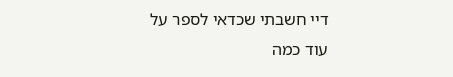דיי חשבתי שכדאי לספר על עוד כמה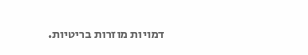דמויות מוזרות בריטיות.